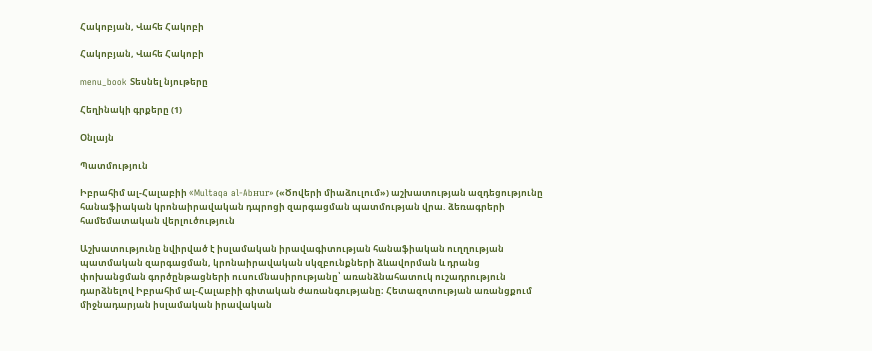Հակոբյան, Վահե Հակոբի

Հակոբյան, Վահե Հակոբի

menu_book Տեսնել նյութերը

Հեղինակի գրքերը (1)

Օնլայն

Պատմություն

Իբրահիմ ալ-Հալաբիի «Multaqa al-Abнur» («Ծովերի միաձուլում») աշխատության ազդեցությունը հանաֆիական կրոնաիրավական դպրոցի զարգացման պատմության վրա. ձեռագրերի համեմատական վերլուծություն

Աշխատությունը նվիրված է իսլամական իրավագիտության հանաֆիական ուղղության պատմական զարգացման, կրոնաիրավական սկզբունքների ձևավորման և դրանց փոխանցման գործընթացների ուսումնասիրությանը՝ առանձնահատուկ ուշադրություն դարձնելով Իբրահիմ ալ-Հալաբիի գիտական ժառանգությանը։ Հետազոտության առանցքում միջնադարյան իսլամական իրավական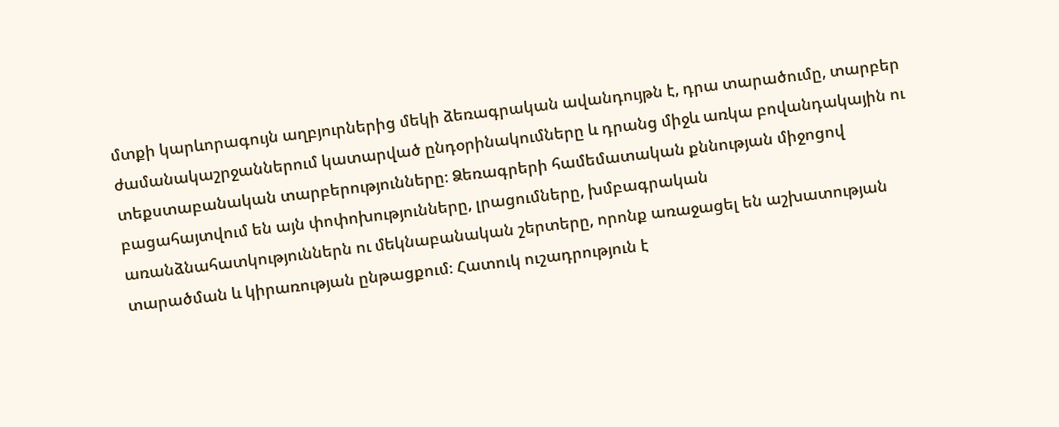մտքի կարևորագույն աղբյուրներից մեկի ձեռագրական ավանդույթն է, դրա տարածումը, տարբեր ժամանակաշրջաններում կատարված ընդօրինակումները և դրանց միջև առկա բովանդակային ու տեքստաբանական տարբերությունները։ Ձեռագրերի համեմատական քննության միջոցով բացահայտվում են այն փոփոխությունները, լրացումները, խմբագրական առանձնահատկություններն ու մեկնաբանական շերտերը, որոնք առաջացել են աշխատության տարածման և կիրառության ընթացքում։ Հատուկ ուշադրություն է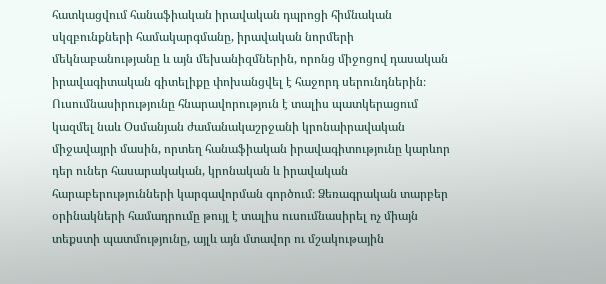հատկացվում հանաֆիական իրավական դպրոցի հիմնական սկզբունքների համակարգմանը, իրավական նորմերի մեկնաբանությանը և այն մեխանիզմներին, որոնց միջոցով դասական իրավագիտական գիտելիքը փոխանցվել է հաջորդ սերունդներին։ Ուսումնասիրությունը հնարավորություն է տալիս պատկերացում կազմել նաև Օսմանյան ժամանակաշրջանի կրոնաիրավական միջավայրի մասին, որտեղ հանաֆիական իրավագիտությունը կարևոր դեր ուներ հասարակական, կրոնական և իրավական հարաբերությունների կարգավորման գործում։ Ձեռագրական տարբեր օրինակների համադրումը թույլ է տալիս ուսումնասիրել ոչ միայն տեքստի պատմությունը, այլև այն մտավոր ու մշակութային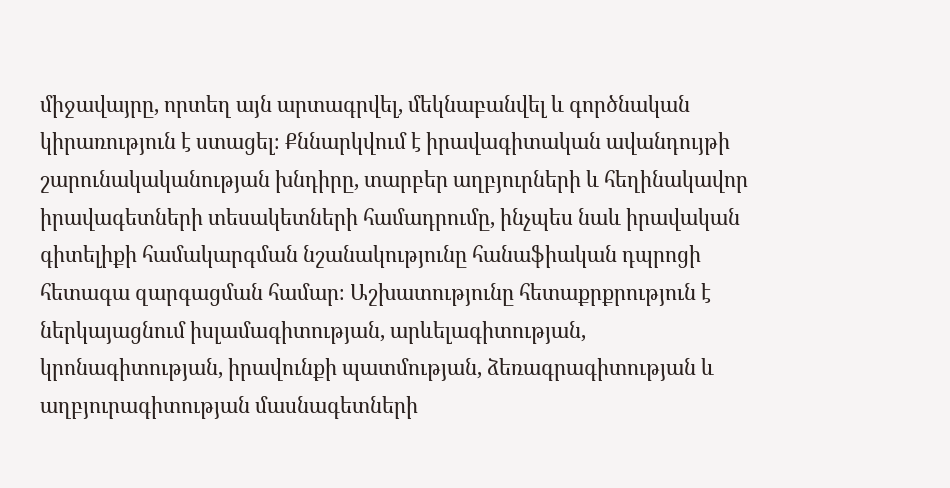միջավայրը, որտեղ այն արտագրվել, մեկնաբանվել և գործնական կիրառություն է ստացել։ Քննարկվում է իրավագիտական ավանդույթի շարունակականության խնդիրը, տարբեր աղբյուրների և հեղինակավոր իրավագետների տեսակետների համադրումը, ինչպես նաև իրավական գիտելիքի համակարգման նշանակությունը հանաֆիական դպրոցի հետագա զարգացման համար։ Աշխատությունը հետաքրքրություն է ներկայացնում իսլամագիտության, արևելագիտության, կրոնագիտության, իրավունքի պատմության, ձեռագրագիտության և աղբյուրագիտության մասնագետների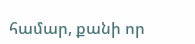համար, քանի որ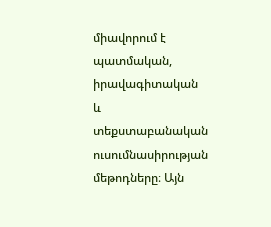միավորում է պատմական, իրավագիտական և տեքստաբանական ուսումնասիրության մեթոդները։ Այն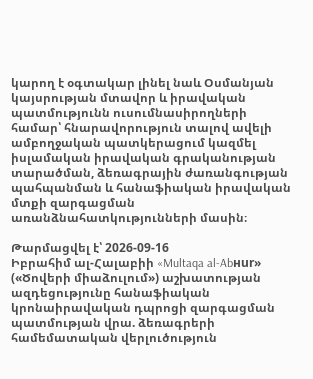կարող է օգտակար լինել նաև Օսմանյան կայսրության մտավոր և իրավական պատմությունն ուսումնասիրողների համար՝ հնարավորություն տալով ավելի ամբողջական պատկերացում կազմել իսլամական իրավական գրականության տարածման, ձեռագրային ժառանգության պահպանման և հանաֆիական իրավական մտքի զարգացման առանձնահատկությունների մասին։

Թարմացվել է՝ 2026-09-16
Իբրահիմ ալ-Հալաբիի «Multaqa al-Abнur» («Ծովերի միաձուլում») աշխատության ազդեցությունը հանաֆիական կրոնաիրավական դպրոցի զարգացման պատմության վրա. ձեռագրերի համեմատական վերլուծություն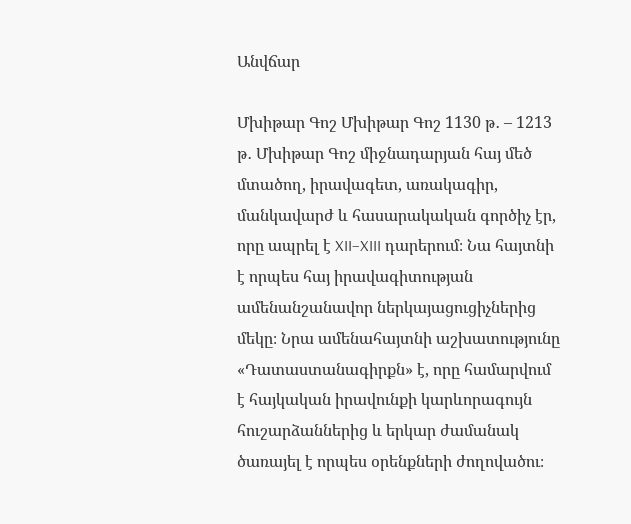Անվճար

Մխիթար Գոշ Մխիթար Գոշ 1130 թ․ – 1213 թ․ Մխիթար Գոշ միջնադարյան հայ մեծ մտածող, իրավագետ, առակագիր, մանկավարժ և հասարակական գործիչ էր, որը ապրել է XII–XIII դարերում։ Նա հայտնի է որպես հայ իրավագիտության ամենանշանավոր ներկայացուցիչներից մեկը։ Նրա ամենահայտնի աշխատությունը «Դատաստանագիրքն» է, որը համարվում է հայկական իրավունքի կարևորագույն հուշարձաններից և երկար ժամանակ ծառայել է որպես օրենքների ժողովածու։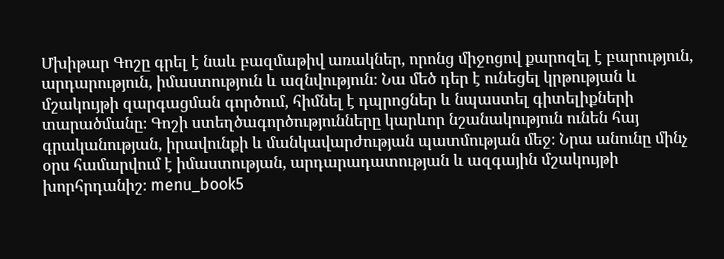Մխիթար Գոշը գրել է նաև բազմաթիվ առակներ, որոնց միջոցով քարոզել է բարություն, արդարություն, իմաստություն և ազնվություն։ Նա մեծ դեր է ունեցել կրթության և մշակույթի զարգացման գործում, հիմնել է դպրոցներ և նպաստել գիտելիքների տարածմանը։ Գոշի ստեղծագործությունները կարևոր նշանակություն ունեն հայ գրականության, իրավունքի և մանկավարժության պատմության մեջ։ Նրա անունը մինչ օրս համարվում է իմաստության, արդարադատության և ազգային մշակույթի խորհրդանիշ։ menu_book5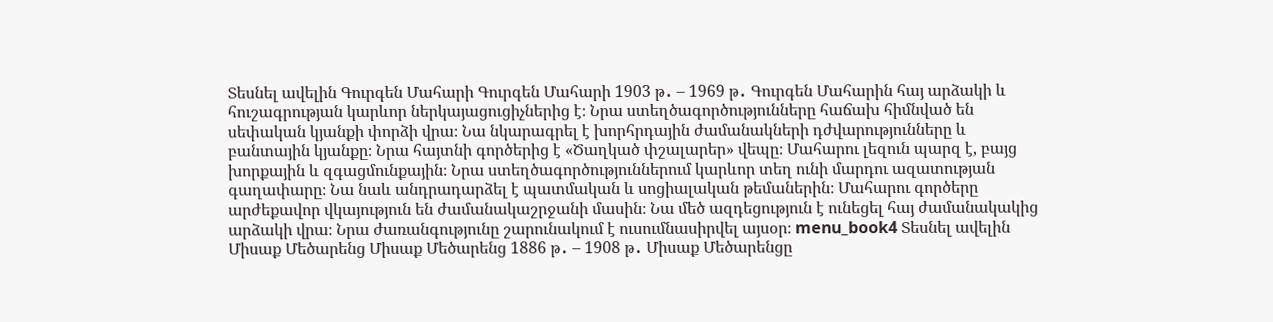Տեսնել ավելին Գուրգեն Մահարի Գուրգեն Մահարի 1903 թ․ – 1969 թ․ Գուրգեն Մահարին հայ արձակի և հուշագրության կարևոր ներկայացուցիչներից է։ Նրա ստեղծագործությունները հաճախ հիմնված են սեփական կյանքի փորձի վրա։ Նա նկարագրել է խորհրդային ժամանակների դժվարությունները և բանտային կյանքը։ Նրա հայտնի գործերից է «Ծաղկած փշալարեր» վեպը։ Մահարու լեզուն պարզ է, բայց խորքային և զգացմունքային։ Նրա ստեղծագործություններում կարևոր տեղ ունի մարդու ազատության գաղափարը։ Նա նաև անդրադարձել է պատմական և սոցիալական թեմաներին։ Մահարու գործերը արժեքավոր վկայություն են ժամանակաշրջանի մասին։ Նա մեծ ազդեցություն է ունեցել հայ ժամանակակից արձակի վրա։ Նրա ժառանգությունը շարունակում է ուսումնասիրվել այսօր։ menu_book4 Տեսնել ավելին Միսաք Մեծարենց Միսաք Մեծարենց 1886 թ․ – 1908 թ․ Միսաք Մեծարենցը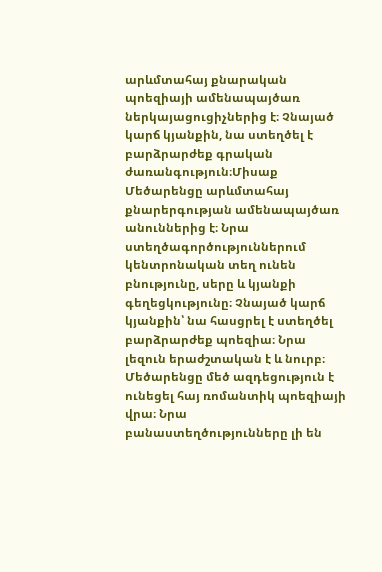արևմտահայ քնարական պոեզիայի ամենապայծառ ներկայացուցիչներից է։ Չնայած կարճ կյանքին, նա ստեղծել է բարձրարժեք գրական ժառանգություն։Միսաք Մեծարենցը արևմտահայ քնարերգության ամենապայծառ անուններից է։ Նրա ստեղծագործություններում կենտրոնական տեղ ունեն բնությունը, սերը և կյանքի գեղեցկությունը։ Չնայած կարճ կյանքին՝ նա հասցրել է ստեղծել բարձրարժեք պոեզիա։ Նրա լեզուն երաժշտական է և նուրբ։ Մեծարենցը մեծ ազդեցություն է ունեցել հայ ռոմանտիկ պոեզիայի վրա։ Նրա բանաստեղծությունները լի են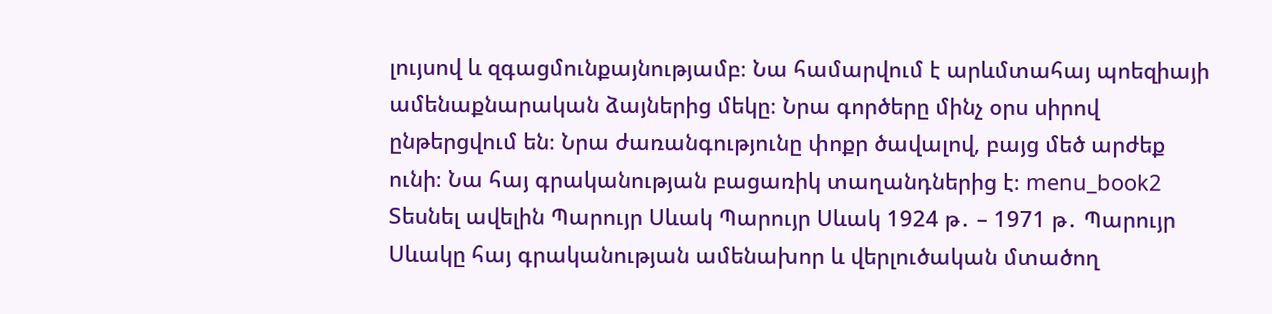լույսով և զգացմունքայնությամբ։ Նա համարվում է արևմտահայ պոեզիայի ամենաքնարական ձայներից մեկը։ Նրա գործերը մինչ օրս սիրով ընթերցվում են։ Նրա ժառանգությունը փոքր ծավալով, բայց մեծ արժեք ունի։ Նա հայ գրականության բացառիկ տաղանդներից է։ menu_book2 Տեսնել ավելին Պարույր Սևակ Պարույր Սևակ 1924 թ․ – 1971 թ․ Պարույր Սևակը հայ գրականության ամենախոր և վերլուծական մտածող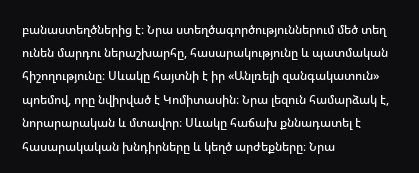բանաստեղծներից է։ Նրա ստեղծագործություններում մեծ տեղ ունեն մարդու ներաշխարհը, հասարակությունը և պատմական հիշողությունը։ Սևակը հայտնի է իր «Անլռելի զանգակատուն» պոեմով, որը նվիրված է Կոմիտասին։ Նրա լեզուն համարձակ է, նորարարական և մտավոր։ Սևակը հաճախ քննադատել է հասարակական խնդիրները և կեղծ արժեքները։ Նրա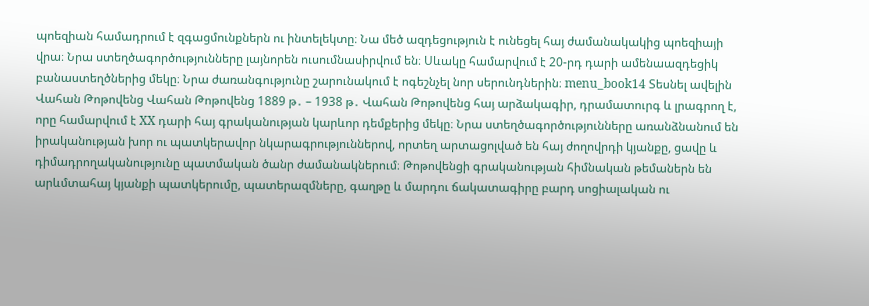պոեզիան համադրում է զգացմունքներն ու ինտելեկտը։ Նա մեծ ազդեցություն է ունեցել հայ ժամանակակից պոեզիայի վրա։ Նրա ստեղծագործությունները լայնորեն ուսումնասիրվում են։ Սևակը համարվում է 20-րդ դարի ամենաազդեցիկ բանաստեղծներից մեկը։ Նրա ժառանգությունը շարունակում է ոգեշնչել նոր սերունդներին։ menu_book14 Տեսնել ավելին Վահան Թոթովենց Վահան Թոթովենց 1889 թ․ – 1938 թ․ Վահան Թոթովենց հայ արձակագիր, դրամատուրգ և լրագրող է, որը համարվում է XX դարի հայ գրականության կարևոր դեմքերից մեկը։ Նրա ստեղծագործությունները առանձնանում են իրականության խոր ու պատկերավոր նկարագրություններով, որտեղ արտացոլված են հայ ժողովրդի կյանքը, ցավը և դիմադրողականությունը պատմական ծանր ժամանակներում։ Թոթովենցի գրականության հիմնական թեմաներն են արևմտահայ կյանքի պատկերումը, պատերազմները, գաղթը և մարդու ճակատագիրը բարդ սոցիալական ու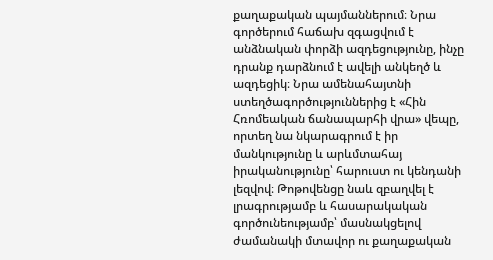քաղաքական պայմաններում։ Նրա գործերում հաճախ զգացվում է անձնական փորձի ազդեցությունը, ինչը դրանք դարձնում է ավելի անկեղծ և ազդեցիկ։ Նրա ամենահայտնի ստեղծագործություններից է «Հին Հռոմեական ճանապարհի վրա» վեպը, որտեղ նա նկարագրում է իր մանկությունը և արևմտահայ իրականությունը՝ հարուստ ու կենդանի լեզվով։ Թոթովենցը նաև զբաղվել է լրագրությամբ և հասարակական գործունեությամբ՝ մասնակցելով ժամանակի մտավոր ու քաղաքական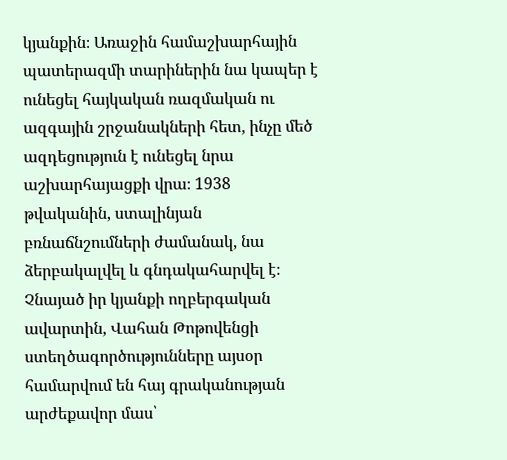կյանքին։ Առաջին համաշխարհային պատերազմի տարիներին նա կապեր է ունեցել հայկական ռազմական ու ազգային շրջանակների հետ, ինչը մեծ ազդեցություն է ունեցել նրա աշխարհայացքի վրա։ 1938 թվականին, ստալինյան բռնաճնշումների ժամանակ, նա ձերբակալվել և գնդակահարվել է։ Չնայած իր կյանքի ողբերգական ավարտին, Վահան Թոթովենցի ստեղծագործությունները այսօր համարվում են հայ գրականության արժեքավոր մաս՝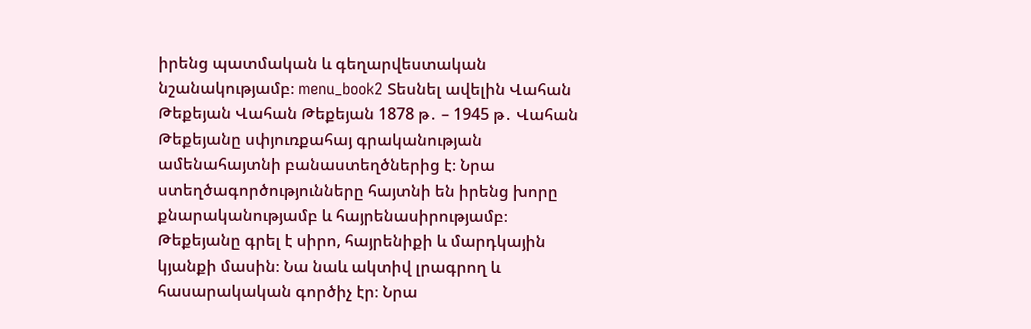իրենց պատմական և գեղարվեստական նշանակությամբ։ menu_book2 Տեսնել ավելին Վահան Թեքեյան Վահան Թեքեյան 1878 թ․ – 1945 թ․ Վահան Թեքեյանը սփյուռքահայ գրականության ամենահայտնի բանաստեղծներից է։ Նրա ստեղծագործությունները հայտնի են իրենց խորը քնարականությամբ և հայրենասիրությամբ։ Թեքեյանը գրել է սիրո, հայրենիքի և մարդկային կյանքի մասին։ Նա նաև ակտիվ լրագրող և հասարակական գործիչ էր։ Նրա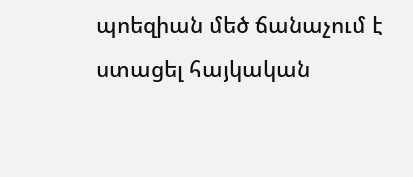պոեզիան մեծ ճանաչում է ստացել հայկական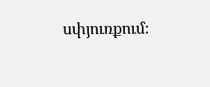սփյուռքում։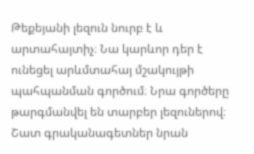Թեքեյանի լեզուն նուրբ է և արտահայտիչ։ Նա կարևոր դեր է ունեցել արևմտահայ մշակույթի պահպանման գործում։ Նրա գործերը թարգմանվել են տարբեր լեզուներով։ Շատ գրականագետներ նրան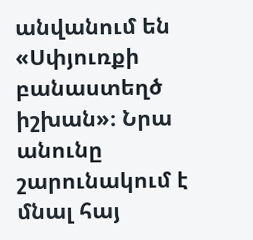անվանում են «Սփյուռքի բանաստեղծ իշխան»։ Նրա անունը շարունակում է մնալ հայ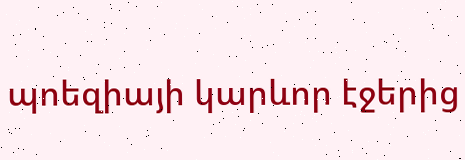պոեզիայի կարևոր էջերից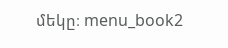մեկը։ menu_book2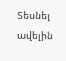Տեսնել ավելին